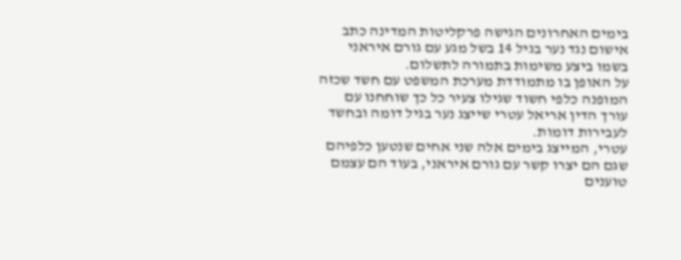בימים האחרונים הגישה פרקליטות המדינה כתב אישום נגד נער בגיל 14 בשל מגע עם גורם איראני בשמו ביצע משימות בתמורה לתשלום.
על האופן בו מתמודדת מערכת המשפט עם חשד שכזה המופנה כלפי חשוד שגילו צעיר כל כך שוחחנו עם עורך הדין אריאל עטרי שייצג נער בגיל דומה ובחשד לעבירות דומות.
עטרי, המייצג בימים אלה שני אחים שנטען כלפיהם שגם הם יצרו קשר עם גורם איראני, בעוד הם עצמם טוענים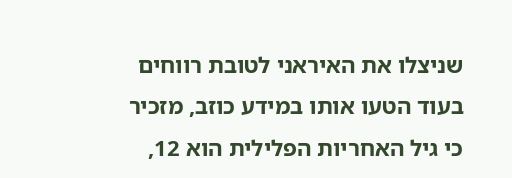שניצלו את האיראני לטובת רווחים בעוד הטעו אותו במידע כוזב, מזכיר כי גיל האחריות הפלילית הוא 12,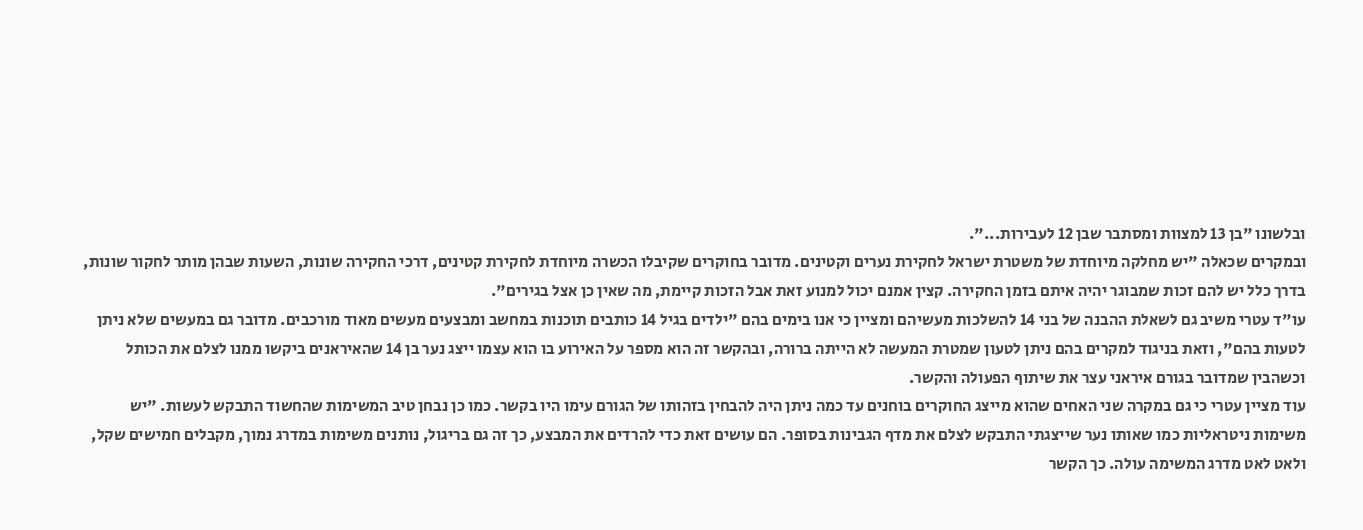ובלשונו "בן 13 למצוות ומסתבר שבן 12 לעבירות...".
ובמקרים שכאלה "יש מחלקה מיוחדת של משטרת ישראל לחקירת נערים וקטינים. מדובר בחוקרים שקיבלו הכשרה מיוחדת לחקירת קטינים, דרכי החקירה שונות, השעות שבהן מותר לחקור שונות, בדרך כלל יש להם זכות שמבוגר יהיה איתם בזמן החקירה. קצין אמנם יכול למנוע זאת אבל הזכות קיימת, מה שאין כן אצל בגירים".
עו"ד עטרי משיב גם לשאלת ההבנה של בני 14 להשלכות מעשיהם ומציין כי אנו בימים בהם "ילדים בגיל 14 כותבים תוכנות במחשב ומבצעים מעשים מאוד מורכבים. מדובר גם במעשים שלא ניתן לטעות בהם", וזאת בניגוד למקרים בהם ניתן לטעון שמטרת המעשה לא הייתה ברורה, ובהקשר זה הוא מספר על האירוע בו הוא עצמו ייצג נער בן 14 שהאיראנים ביקשו ממנו לצלם את הכותל וכשהבין שמדובר בגורם איראני עצר את שיתוף הפעולה והקשר.
עוד מציין עטרי כי גם במקרה שני האחים שהוא מייצג החוקרים בוחנים עד כמה ניתן היה להבחין בזהותו של הגורם עימו היו בקשר. כמו כן נבחן טיב המשימות שהחשוד התבקש לעשות. "יש משימות ניטראליות כמו שאותו נער שייצגתי התבקש לצלם את מדף הגבינות בסופר. הם עושים זאת כדי להרדים את המבצע, כך זה גם בריגול, נותנים משימות במדרג נמוך, מקבלים חמישים שקל, ולאט לאט מדרג המשימה עולה. כך הקשר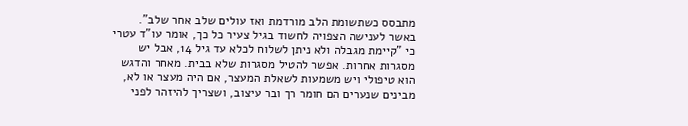מתבסס כשתשומת הלב מורדמת ואז עולים שלב אחר שלב".
באשר לענישה הצפויה לחשוד בגיל צעיר כל כך, אומר עו"ד עטרי כי "קיימת מגבלה ולא ניתן לשלוח לכלא עד גיל 14, אבל יש מסגרות אחרות. אפשר להטיל מסגרות שלא בבית. מאחר והדגש הוא טיפולי ויש משמעות לשאלת המעצר, אם היה מעצר או לא, מבינים שנערים הם חומר רך ובר עיצוב, ושצריך להיזהר לפני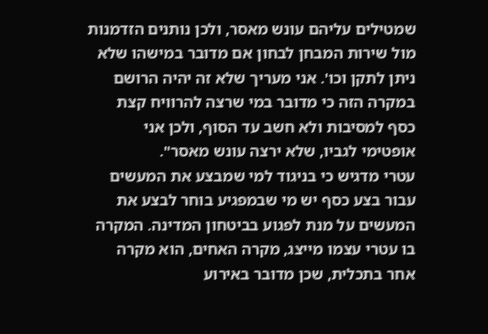שמטילים עליהם עונש מאסר, ולכן נותנים הזדמנות מול שירות המבחן לבחון אם מדובר במישהו שלא ניתן לתקן וכו'. אני מעריך שלא זה יהיה הרושם במקרה הזה כי מדובר במי שרצה להרוויח קצת כסף למסיבות ולא חשב עד הסוף, ולכן אני אופטימי לגביו, שלא ירצה עונש מאסר".
עטרי מדגיש כי בניגוד למי שמבצע את המעשים עבור בצע כסף יש מי שבמפגיע בוחר לבצע את המעשים על מנת לפגוע בביטחון המדינה. המקרה בו עטרי עצמו מייצג, מקרה האחים, הוא מקרה אחר בתכלית, שכן מדובר באירוע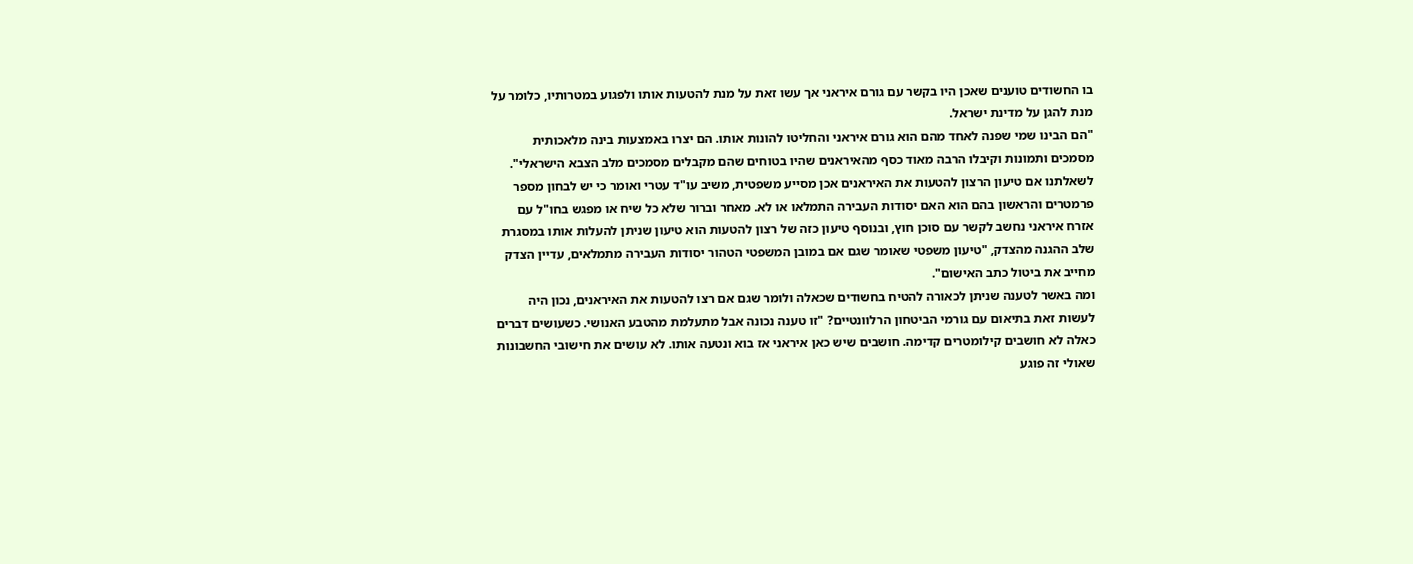בו החשודים טוענים שאכן היו בקשר עם גורם איראני אך עשו זאת על מנת להטעות אותו ולפגוע במטרותיו, כלומר על מנת להגן על מדינת ישראל.
"הם הבינו שמי שפנה לאחד מהם הוא גורם איראני והחליטו להונות אותו. הם יצרו באמצעות בינה מלאכותית מסמכים ותמונות וקיבלו הרבה מאוד כסף מהאיראנים שהיו בטוחים שהם מקבלים מסמכים מלב הצבא הישראלי".
לשאלתנו אם טיעון הרצון להטעות את האיראנים אכן מסייע משפטית, משיב עו"ד עטרי ואומר כי יש לבחון מספר פרמטרים והראשון בהם הוא האם יסודות העבירה התמלאו או לא. מאחר וברור שלא כל שיח או מפגש בחו"ל עם אזרח איראני נחשב לקשר עם סוכן חוץ, ובנוסף טיעון כזה של רצון להטעות הוא טיעון שניתן להעלות אותו במסגרת שלב ההגנה מהצדק, "טיעון משפטי שאומר שגם אם במובן המשפטי הטהור יסודות העבירה מתמלאים, עדיין הצדק מחייב את ביטול כתב האישום".
ומה באשר לטענה שניתן לכאורה להטיח בחשודים שכאלה ולומר שגם אם רצו להטעות את האיראנים, נכון היה לעשות זאת בתיאום עם גורמי הביטחון הרלוונטיים? "זו טענה נכונה אבל מתעלמת מהטבע האנושי. כשעושים דברים כאלה לא חושבים קילומטרים קדימה. חושבים שיש כאן איראני אז בוא ונטעה אותו. לא עושים את חישובי החשבונות שאולי זה פוגע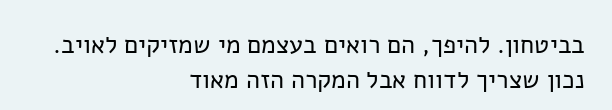בביטחון. להיפך, הם רואים בעצמם מי שמזיקים לאויב. נכון שצריך לדווח אבל המקרה הזה מאוד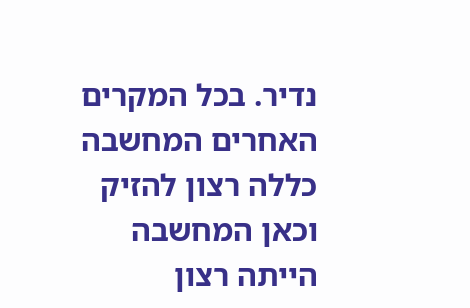נדיר. בכל המקרים האחרים המחשבה כללה רצון להזיק וכאן המחשבה הייתה רצון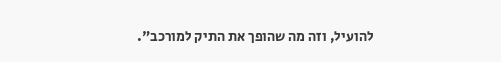להועיל, וזה מה שהופך את התיק למורכב".